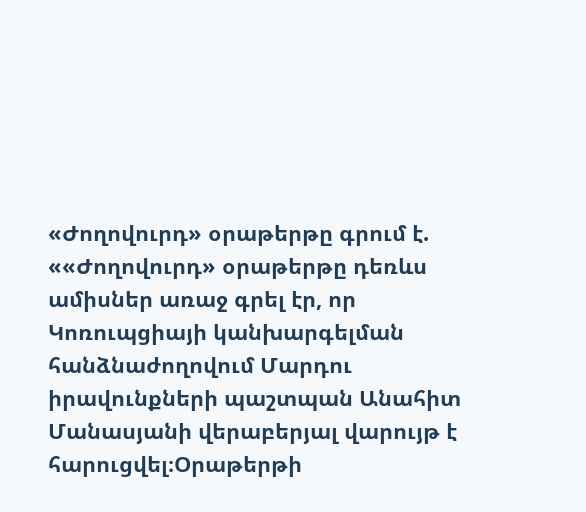«Ժողովուրդ» օրաթերթը գրում է. ««Ժողովուրդ» օրաթերթը դեռևս ամիսներ առաջ գրել էր, որ Կոռուպցիայի կանխարգելման հանձնաժողովում Մարդու իրավունքների պաշտպան Անահիտ Մանասյանի վերաբերյալ վարույթ է հարուցվել։Օրաթերթի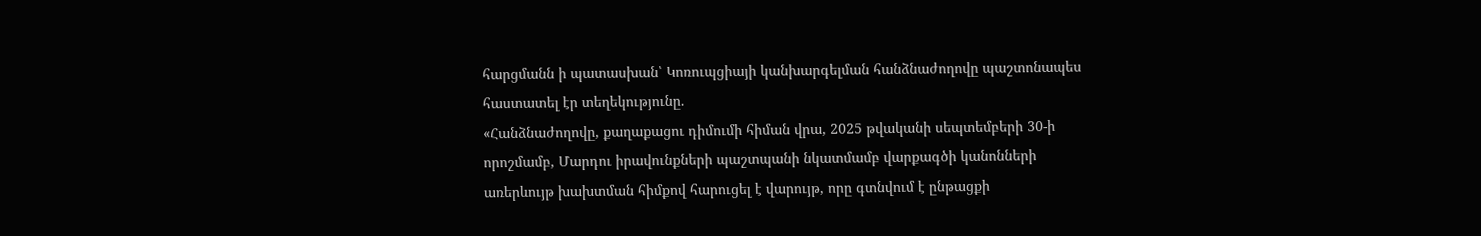հարցմանն ի պատասխան՝ Կոռուպցիայի կանխարգելման հանձնաժողովը պաշտոնապես հաստատել էր տեղեկությունը.
«Հանձնաժողովը, քաղաքացու դիմումի հիման վրա, 2025 թվականի սեպտեմբերի 30-ի որոշմամբ, Մարդու իրավունքների պաշտպանի նկատմամբ վարքագծի կանոնների առերևույթ խախտման հիմքով հարուցել է վարույթ, որը գտնվում է ընթացքի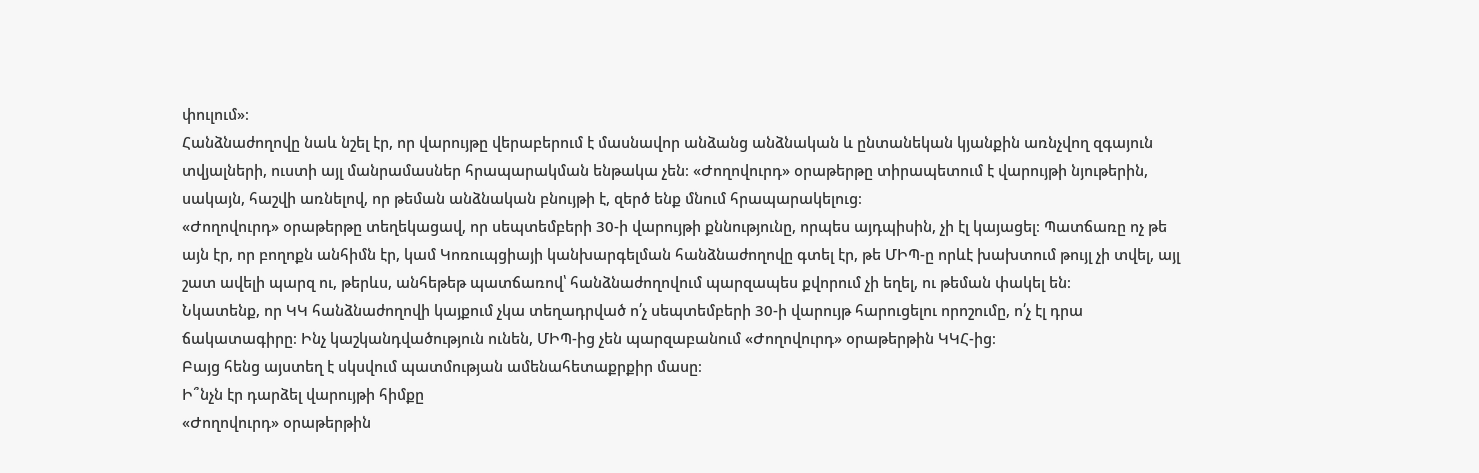փուլում»։
Հանձնաժողովը նաև նշել էր, որ վարույթը վերաբերում է մասնավոր անձանց անձնական և ընտանեկան կյանքին առնչվող զգայուն տվյալների, ուստի այլ մանրամասներ հրապարակման ենթակա չեն։ «Ժողովուրդ» օրաթերթը տիրապետում է վարույթի նյութերին, սակայն, հաշվի առնելով, որ թեման անձնական բնույթի է, զերծ ենք մնում հրապարակելուց։
«Ժողովուրդ» օրաթերթը տեղեկացավ, որ սեպտեմբերի 30-ի վարույթի քննությունը, որպես այդպիսին, չի էլ կայացել։ Պատճառը ոչ թե այն էր, որ բողոքն անհիմն էր, կամ Կոռուպցիայի կանխարգելման հանձնաժողովը գտել էր, թե ՄԻՊ-ը որևէ խախտում թույլ չի տվել, այլ շատ ավելի պարզ ու, թերևս, անհեթեթ պատճառով՝ հանձնաժողովում պարզապես քվորում չի եղել, ու թեման փակել են։
Նկատենք, որ ԿԿ հանձնաժողովի կայքում չկա տեղադրված ո՛չ սեպտեմբերի 30-ի վարույթ հարուցելու որոշումը, ո՛չ էլ դրա ճակատագիրը։ Ինչ կաշկանդվածություն ունեն, ՄԻՊ-ից չեն պարզաբանում «Ժողովուրդ» օրաթերթին ԿԿՀ-ից։
Բայց հենց այստեղ է սկսվում պատմության ամենահետաքրքիր մասը։
Ի՞նչն էր դարձել վարույթի հիմքը
«Ժողովուրդ» օրաթերթին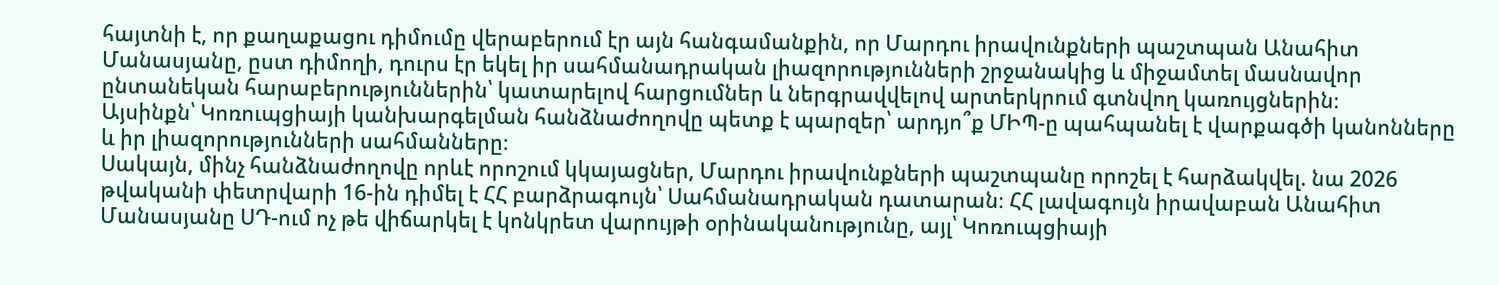հայտնի է, որ քաղաքացու դիմումը վերաբերում էր այն հանգամանքին, որ Մարդու իրավունքների պաշտպան Անահիտ Մանասյանը, ըստ դիմողի, դուրս էր եկել իր սահմանադրական լիազորությունների շրջանակից և միջամտել մասնավոր ընտանեկան հարաբերություններին՝ կատարելով հարցումներ և ներգրավվելով արտերկրում գտնվող կառույցներին։
Այսինքն՝ Կոռուպցիայի կանխարգելման հանձնաժողովը պետք է պարզեր՝ արդյո՞ք ՄԻՊ-ը պահպանել է վարքագծի կանոնները և իր լիազորությունների սահմանները։
Սակայն, մինչ հանձնաժողովը որևէ որոշում կկայացներ, Մարդու իրավունքների պաշտպանը որոշել է հարձակվել. նա 2026 թվականի փետրվարի 16-ին դիմել է ՀՀ բարձրագույն՝ Սահմանադրական դատարան։ ՀՀ լավագույն իրավաբան Անահիտ Մանասյանը ՍԴ-ում ոչ թե վիճարկել է կոնկրետ վարույթի օրինականությունը, այլ՝ Կոռուպցիայի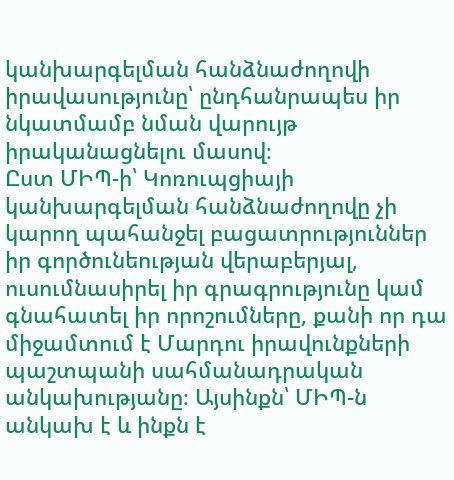կանխարգելման հանձնաժողովի իրավասությունը՝ ընդհանրապես իր նկատմամբ նման վարույթ իրականացնելու մասով։
Ըստ ՄԻՊ-ի՝ Կոռուպցիայի կանխարգելման հանձնաժողովը չի կարող պահանջել բացատրություններ իր գործունեության վերաբերյալ, ուսումնասիրել իր գրագրությունը կամ գնահատել իր որոշումները, քանի որ դա միջամտում է Մարդու իրավունքների պաշտպանի սահմանադրական անկախությանը։ Այսինքն՝ ՄԻՊ-ն անկախ է և ինքն է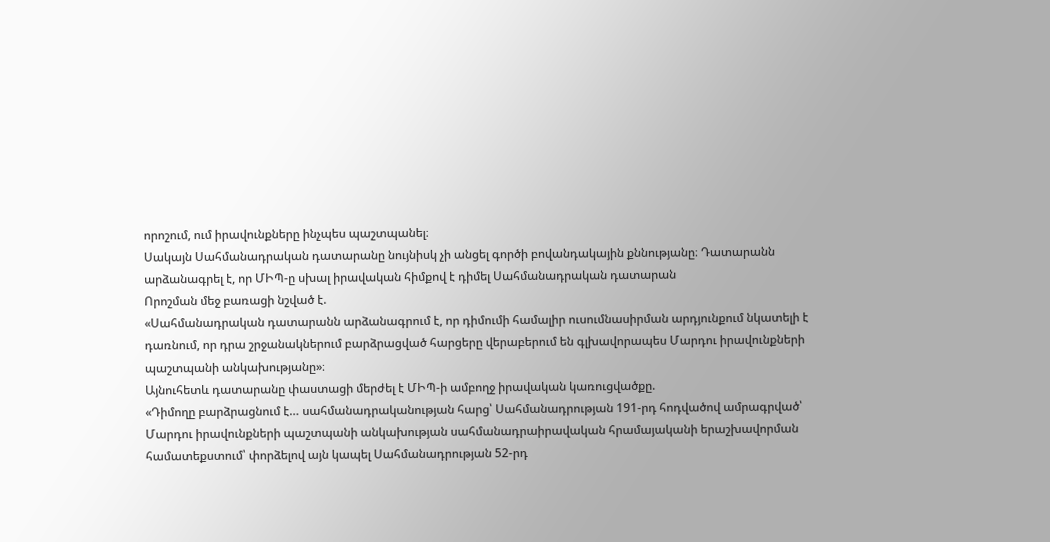որոշում, ում իրավունքները ինչպես պաշտպանել։
Սակայն Սահմանադրական դատարանը նույնիսկ չի անցել գործի բովանդակային քննությանը։ Դատարանն արձանագրել է, որ ՄԻՊ-ը սխալ իրավական հիմքով է դիմել Սահմանադրական դատարան
Որոշման մեջ բառացի նշված է.
«Սահմանադրական դատարանն արձանագրում է, որ դիմումի համալիր ուսումնասիրման արդյունքում նկատելի է դառնում, որ դրա շրջանակներում բարձրացված հարցերը վերաբերում են գլխավորապես Մարդու իրավունքների պաշտպանի անկախությանը»։
Այնուհետև դատարանը փաստացի մերժել է ՄԻՊ-ի ամբողջ իրավական կառուցվածքը.
«Դիմողը բարձրացնում է… սահմանադրականության հարց՝ Սահմանադրության 191-րդ հոդվածով ամրագրված՝ Մարդու իրավունքների պաշտպանի անկախության սահմանադրաիրավական հրամայականի երաշխավորման համատեքստում՝ փորձելով այն կապել Սահմանադրության 52-րդ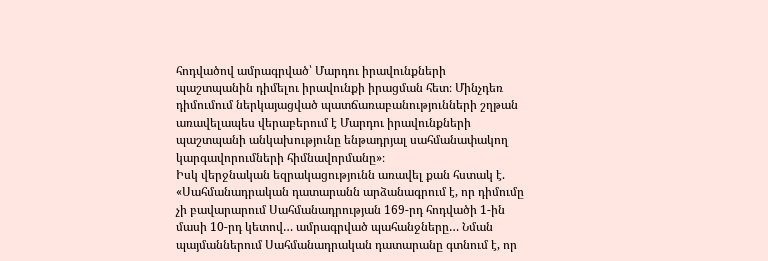հոդվածով ամրագրված՝ Մարդու իրավունքների պաշտպանին դիմելու իրավունքի իրացման հետ։ Մինչդեռ դիմումում ներկայացված պատճառաբանությունների շղթան առավելապես վերաբերում է Մարդու իրավունքների պաշտպանի անկախությունը ենթադրյալ սահմանափակող կարգավորումների հիմնավորմանը»։
Իսկ վերջնական եզրակացությունն առավել քան հստակ է.
«Սահմանադրական դատարանն արձանագրում է, որ դիմումը չի բավարարում Սահմանադրության 169-րդ հոդվածի 1-ին մասի 10-րդ կետով… ամրագրված պահանջները… Նման պայմաններում Սահմանադրական դատարանը գտնում է, որ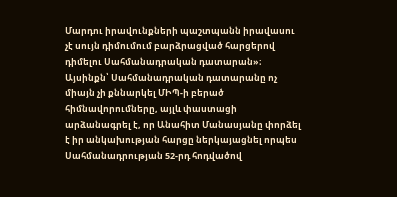Մարդու իրավունքների պաշտպանն իրավասու չէ սույն դիմումում բարձրացված հարցերով դիմելու Սահմանադրական դատարան»։
Այսինքն՝ Սահմանադրական դատարանը ոչ միայն չի քննարկել ՄԻՊ-ի բերած հիմնավորումները, այլև փաստացի արձանագրել է, որ Անահիտ Մանասյանը փորձել է իր անկախության հարցը ներկայացնել որպես Սահմանադրության 52-րդ հոդվածով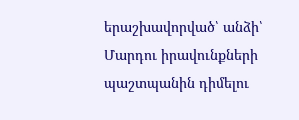երաշխավորված՝ անձի՝ Մարդու իրավունքների պաշտպանին դիմելու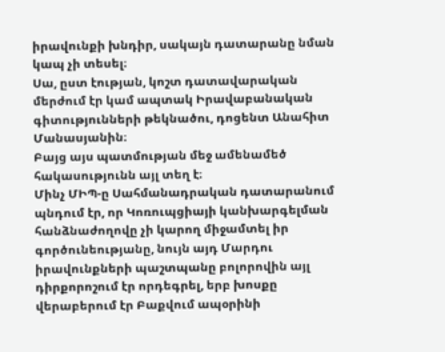իրավունքի խնդիր, սակայն դատարանը նման կապ չի տեսել։
Սա, ըստ էության, կոշտ դատավարական մերժում էր կամ ապտակ Իրավաբանական գիտությունների թեկնածու, դոցենտ Անահիտ Մանասյանին։
Բայց այս պատմության մեջ ամենամեծ հակասությունն այլ տեղ է։
Մինչ ՄԻՊ-ը Սահմանադրական դատարանում պնդում էր, որ Կոռուպցիայի կանխարգելման հանձնաժողովը չի կարող միջամտել իր գործունեությանը, նույն այդ Մարդու իրավունքների պաշտպանը բոլորովին այլ դիրքորոշում էր որդեգրել, երբ խոսքը վերաբերում էր Բաքվում ապօրինի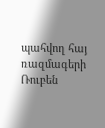պահվող հայ ռազմագերի Ռուբեն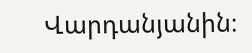Վարդանյանին։